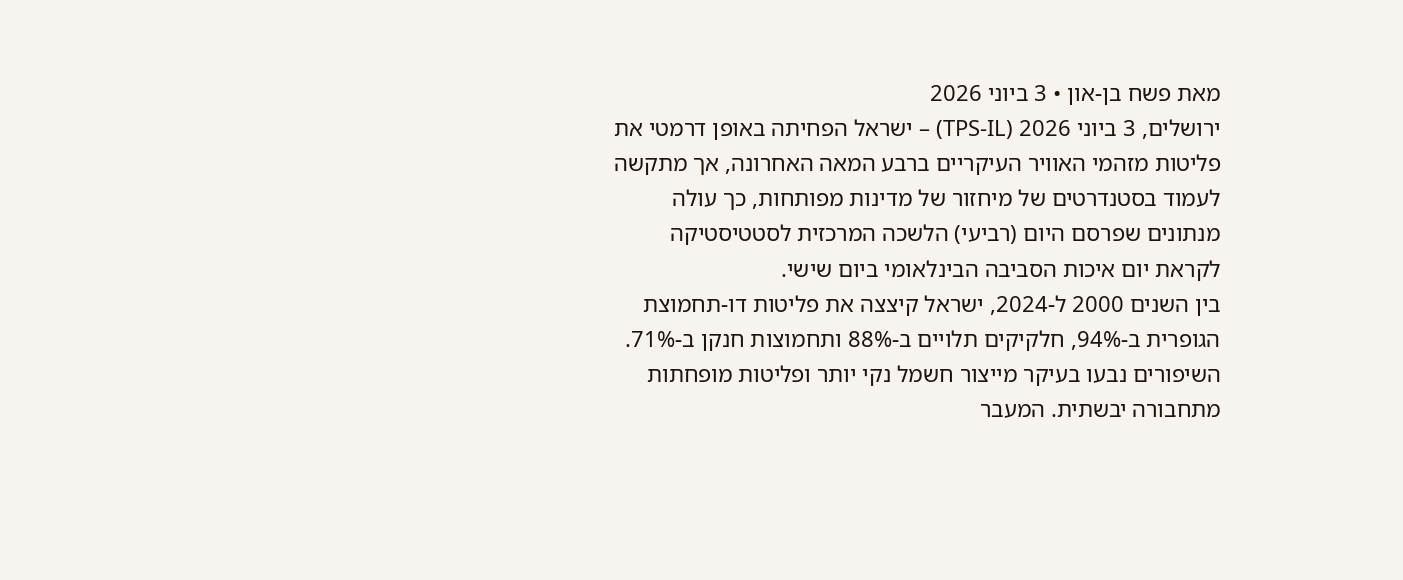מאת פשח בן-און • 3 ביוני 2026
ירושלים, 3 ביוני 2026 (TPS-IL) – ישראל הפחיתה באופן דרמטי את פליטות מזהמי האוויר העיקריים ברבע המאה האחרונה, אך מתקשה לעמוד בסטנדרטים של מיחזור של מדינות מפותחות, כך עולה מנתונים שפרסם היום (רביעי) הלשכה המרכזית לסטטיסטיקה לקראת יום איכות הסביבה הבינלאומי ביום שישי.
בין השנים 2000 ל-2024, ישראל קיצצה את פליטות דו-תחמוצת הגופרית ב-94%, חלקיקים תלויים ב-88% ותחמוצות חנקן ב-71%. השיפורים נבעו בעיקר מייצור חשמל נקי יותר ופליטות מופחתות מתחבורה יבשתית. המעבר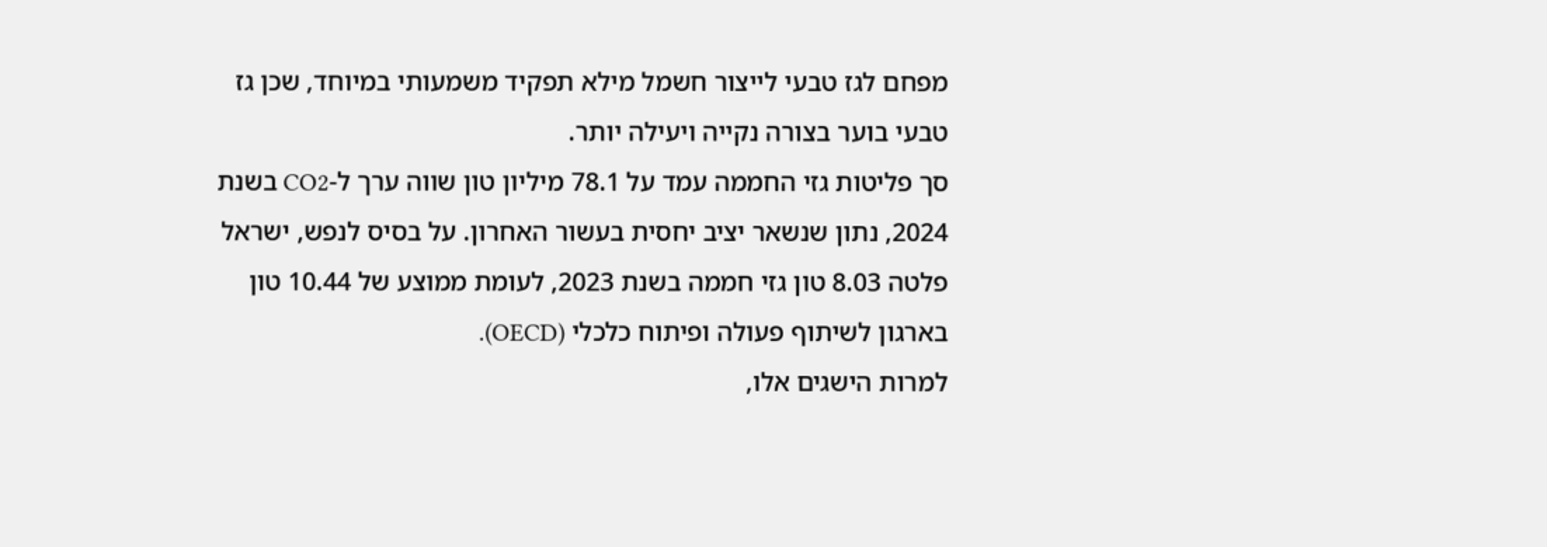מפחם לגז טבעי לייצור חשמל מילא תפקיד משמעותי במיוחד, שכן גז טבעי בוער בצורה נקייה ויעילה יותר.
סך פליטות גזי החממה עמד על 78.1 מיליון טון שווה ערך ל-CO2 בשנת 2024, נתון שנשאר יציב יחסית בעשור האחרון. על בסיס לנפש, ישראל פלטה 8.03 טון גזי חממה בשנת 2023, לעומת ממוצע של 10.44 טון בארגון לשיתוף פעולה ופיתוח כלכלי (OECD).
למרות הישגים אלו,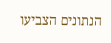הנתונים הצביעו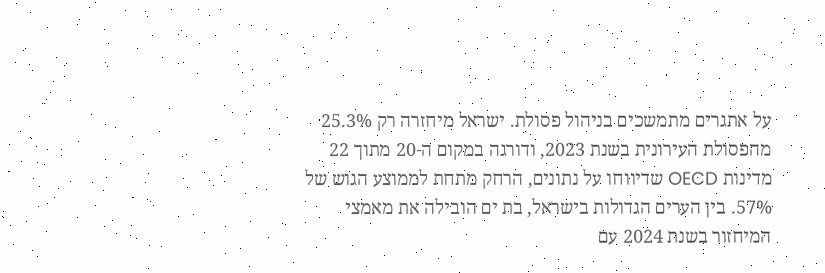על אתגרים מתמשכים בניהול פסולת. ישראל מיחזרה רק 25.3% מהפסולת העירונית בשנת 2023, ודורגה במקום ה-20 מתוך 22 מדינות OECD שדיווחו על נתונים, הרחק מתחת לממוצע הגוש של 57%. בין הערים הגדולות בישראל, בת ים הובילה את מאמצי המיחזור בשנת 2024 עם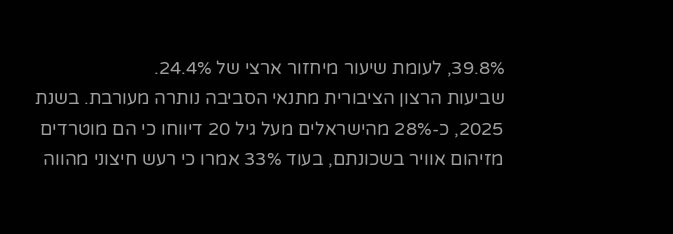39.8%, לעומת שיעור מיחזור ארצי של 24.4%.
שביעות הרצון הציבורית מתנאי הסביבה נותרה מעורבת. בשנת 2025, כ-28% מהישראלים מעל גיל 20 דיווחו כי הם מוטרדים מזיהום אוויר בשכונתם, בעוד 33% אמרו כי רעש חיצוני מהווה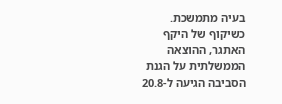בעיה מתמשכת.
כשיקוף של היקף האתגר, ההוצאה הממשלתית על הגנת הסביבה הגיעה ל-20.8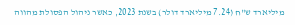מיליארד ש"ח (7.24 מיליארד דולר) בשנת 2023, כאשר ניהול הפסולת מהווה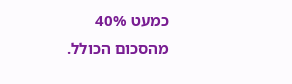כמעט 40% מהסכום הכולל.